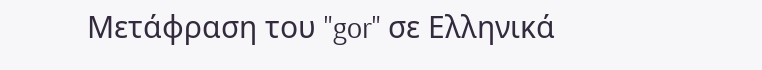Μετάφραση του "gor" σε Ελληνικά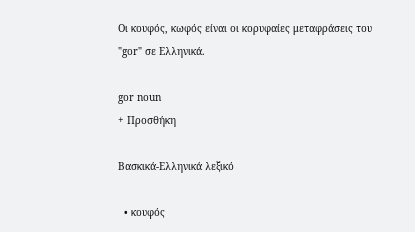Οι κουφός, κωφός είναι οι κορυφαίες μεταφράσεις του "gor" σε Ελληνικά.

gor noun
+ Προσθήκη

Βασκικά-Ελληνικά λεξικό

  • κουφός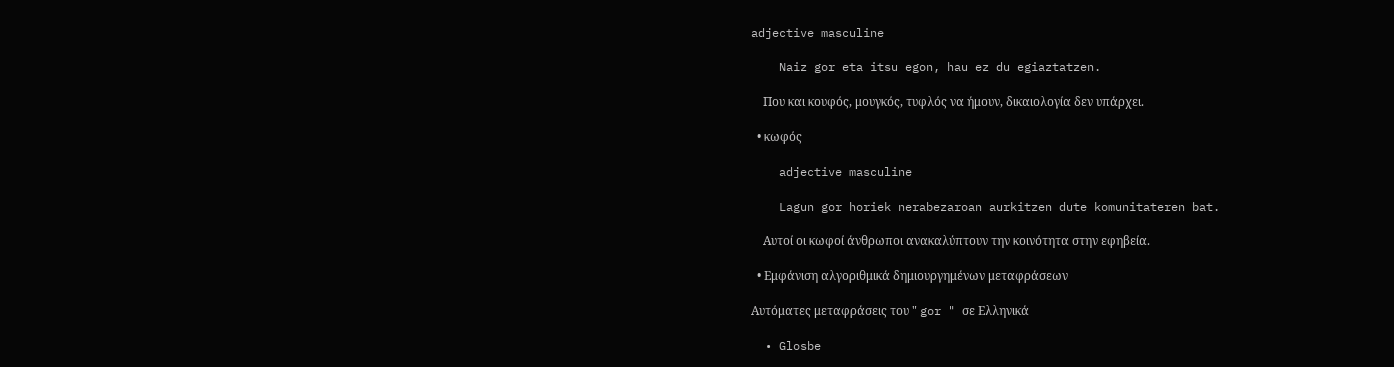adjective masculine

    Naiz gor eta itsu egon, hau ez du egiaztatzen.

    Που και κουφός, μουγκός, τυφλός να ήμουν, δικαιολογία δεν υπάρχει.

  • κωφός

    adjective masculine

    Lagun gor horiek nerabezaroan aurkitzen dute komunitateren bat.

    Αυτοί οι κωφοί άνθρωποι ανακαλύπτουν την κοινότητα στην εφηβεία.

  • Εμφάνιση αλγοριθμικά δημιουργημένων μεταφράσεων

Αυτόματες μεταφράσεις του " gor " σε Ελληνικά

  • Glosbe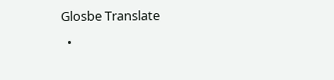Glosbe Translate
  •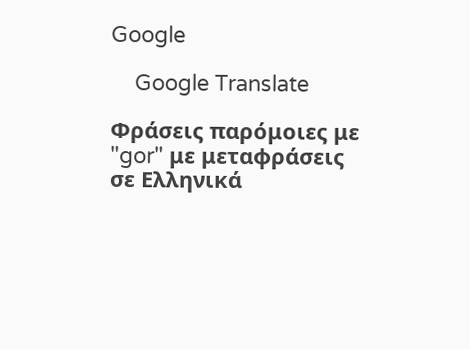Google

    Google Translate

Φράσεις παρόμοιες με "gor" με μεταφράσεις σε Ελληνικά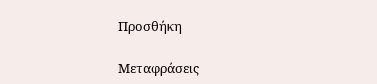Προσθήκη

Μεταφράσεις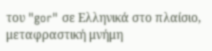του "gor" σε Ελληνικά στο πλαίσιο, μεταφραστική μνήμη